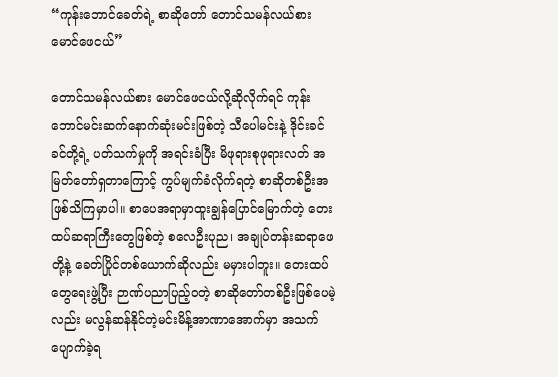“ကုန်းဘောင်ခေတ်ရဲ့ စာဆိုတော် တောင်သမန်လယ်စား မောင်ဖေငယ်”

တောင်သမန်လယ်စား မောင်ဖေငယ်လို့ဆိုလိုက်ရင် ကုန်းဘောင်မင်းဆက်နောက်ဆုံးမင်းဖြစ်တဲ့ သီပေါမင်းနဲ့ ဒိုင်းခင်ခင်တို့ရဲ့ ပတ်သက်မှုကို အရင်းခံပြီး မိဖုရားစုဖုရားလတ် အမြတ်တော်ရှတာကြောင့် ကွပ်မျက်ခံလိုက်ရတဲ့ စာဆိုတစ်ဦးအဖြစ်သိကြမှာပါ။ စာပေအရာမှာထူးချွန်ပြောင်မြောက်တဲ့ တေးထပ်ဆရာကြီးတွေဖြစ်တဲ့ စလေဦးပုည၊ အချုပ်တန်းဆရာဖေတို့နဲ့ ခေတ်ပြိုင်တစ်ယောက်ဆိုလည်း မမှားပါဘူး။ တေးထပ်တွေရေးဖွဲ့ပြီး ဉာဏ်ပညာပြည့်ဝတဲ့ စာဆိုတော်တစ်ဦးဖြစ်ပေမဲ့လည်း မလွန်ဆန်နိုင်တဲ့မင်းမိန့်အာဏာအောက်မှာ အသက်ပျောက်ခဲ့ရ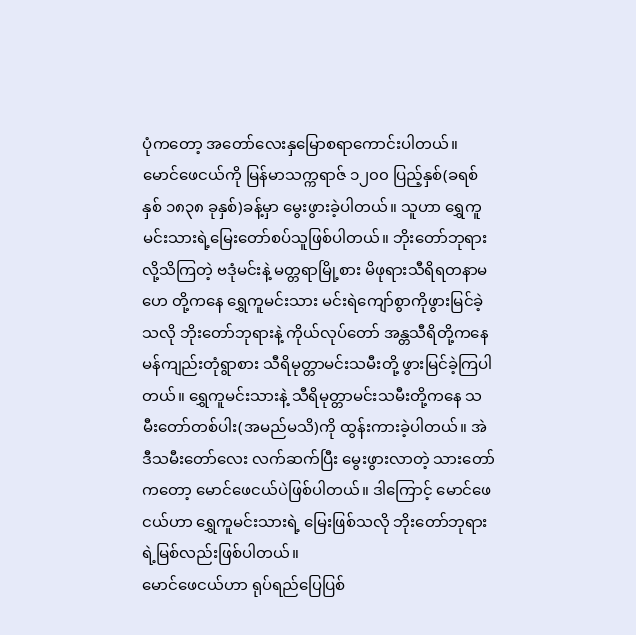ပုံက‌တော့ အတော်လေးနှမြောစရာကောင်းပါတယ်။
မောင်ဖေငယ်ကို မြန်မာသက္ကရာဇ် ၁၂၀၀ ပြည့်နှစ်(ခရစ်နှစ် ၁၈၃၈ ခုနှစ်)ခန့်မှာ မွေးဖွားခဲ့ပါတယ်။ သူဟာ ရွှေကူမင်းသားရဲ့မြေးတော်စပ်သူဖြစ်ပါတယ်။ ဘိုးတော်ဘုရားလို့သိကြတဲ့ ဗဒုံမင်းနဲ့ မတ္တရာမြို့စား မိဖုရားသီရိရတနာမဟေ တို့ကနေ ရွှေကူမင်းသား မင်းရဲကျော်စွာကိုဖွားမြင်ခဲ့သလို ဘိုးတော်ဘုရားနဲ့ ကိုယ်လုပ်တော် အန္တသီရိတို့ကနေ မန်ကျည်းတုံရွာစား သီရိမုတ္တာမင်းသမီးတို့ ဖွားမြင်ခဲ့ကြပါတယ်။ ရွှေကူမင်းသားနဲ့ သီရိမုတ္တာမင်းသမီးတို့ကနေ သမီးတော်တစ်ပါး(အမည်မသိ)ကို ထွန်းကားခဲ့ပါတယ်။ အဲဒီသမီးတော်လေး လက်ဆက်ပြီး မွေးဖွားလာတဲ့ သားတော်ကတော့ မောင်ဖေငယ်ပဲဖြစ်ပါတယ်။ ဒါကြောင့် မောင်ဖေငယ်ဟာ ရွှေကူမင်းသားရဲ့ မြေးဖြစ်သလို ဘိုးတော်ဘုရားရဲ့မြစ်လည်းဖြစ်ပါတယ်။
မောင်ဖေငယ်ဟာ ရုပ်ရည်ပြေပြစ်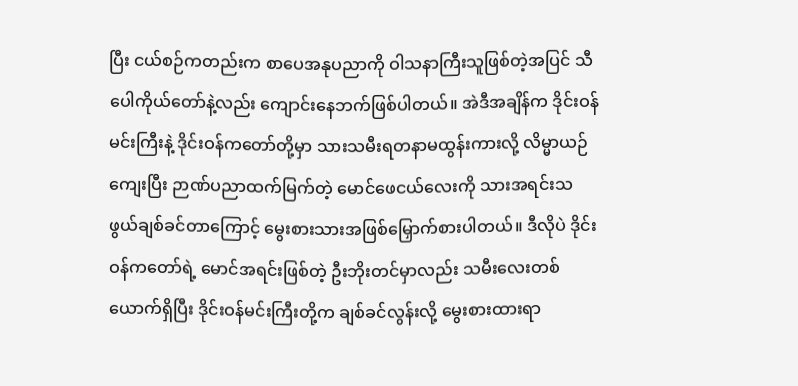ပြီး ငယ်စဉ်ကတည်းက စာပေအနုပညာကို ဝါသနာကြီးသူဖြစ်တဲ့အပြင် သီပေါကိုယ်တော်နဲ့လည်း ကျောင်းနေဘက်ဖြစ်ပါတယ်။ အဲဒီအချိန်က ဒိုင်းဝန်မင်းကြီးနဲ့ ဒိုင်းဝန်ကတော်တို့မှာ သားသမီးရတနာမထွန်းကားလို့ လိမ္မာယဉ်ကျေးပြီး ဉာဏ်ပညာထက်မြက်တဲ့ မောင်ဖေငယ်လေးကို သားအရင်းသဖွယ်ချစ်ခင်တာကြောင့် မွေးစားသားအဖြစ်မြှောက်စားပါတယ်။ ဒီလိုပဲ ဒိုင်းဝန်ကတော်ရဲ့ မောင်အရင်းဖြစ်တဲ့ ဦးဘိုးတင်မှာလည်း သမီးလေးတစ်ယောက်ရှိပြီး ဒိုင်းဝန်မင်းကြီးတို့က ချစ်ခင်လွန်းလို့ မွေးစားထားရာ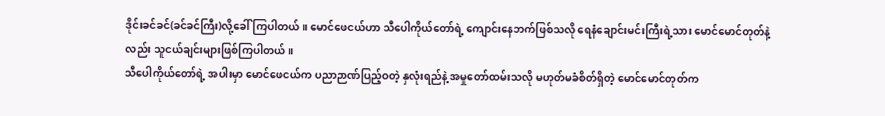ဒိုင်းခင်ခင်(ခင်ခင်ကြီး)လို့ခေါ်ကြပါတယ်။ မောင်ဖေငယ်ဟာ သီပေါကိုယ်တော်ရဲ့ ကျောင်းနေဘက်ဖြစ်သလို ရေနံချောင်းမင်းကြီးရဲ့သား မောင်မောင်တုတ်နဲ့လည်း သူငယ်ချင်းများဖြစ်ကြပါတယ်။
သီပေါကိုယ်တော်ရဲ့ အပါးမှာ မောင်ဖေငယ်က ပညာဉာဏ်ပြည့်ဝတဲ့ နှလုံးရည်နဲ့ အမှုတော်ထမ်းသလို မဟုတ်မခံစိတ်ရှိတဲ့ မောင်မောင်တုတ်က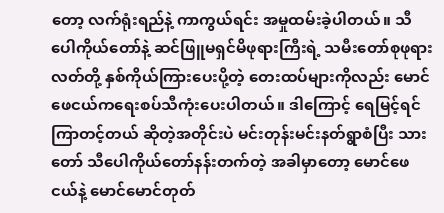တော့ လက်ရုံးရည်နဲ့ ကာကွယ်ရင်း အမှုထမ်းခဲ့ပါတယ်။ သီပေါကိုယ်တော်နဲ့ ဆင်ဖြူမရှင်မိဖုရားကြီးရဲ့ သမီးတော်စုဖုရားလတ်တို့ နှစ်ကိုယ်ကြားပေးပို့တဲ့ တေးထပ်များကိုလည်း မောင်ဖေငယ်ကရေးစပ်သီကုံးပေးပါတယ်။ ဒါကြောင့် ရေမြင့်ရင် ကြာတင့်တယ် ဆိုတဲ့အတိုင်းပဲ မင်းတုန်းမင်းနတ်ရွာစံပြီး သားတော် သီပေါကိုယ်တော်နန်းတက်တဲ့ အခါမှာတော့ မောင်ဖေငယ်နဲ့ မောင်မောင်တုတ်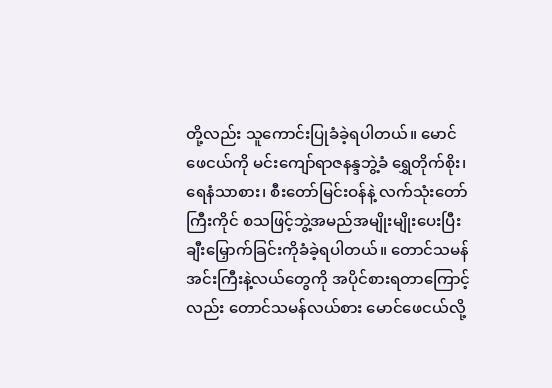တို့လည်း သူကောင်းပြုခံခဲ့ရပါတယ်။ မောင်ဖေငယ်ကို မင်းကျော်ရာဇနန္ဒဘွဲ့ခံ ရွှေတိုက်စိုး၊ ရေနံသာစား၊ စီးတော်မြင်းဝန်နဲ့ လက်သုံးတော်ကြီးကိုင် စသဖြင့်ဘွဲ့အမည်အမျိုးမျိုးပေးပြီး ချီးမြှောက်ခြင်းကိုခံခဲ့ရပါတယ်။ တောင်သမန်အင်းကြီးနဲ့လယ်တွေကို အပိုင်စားရတာကြောင့်လည်း တောင်သမန်လယ်စား မောင်ဖေငယ်လို့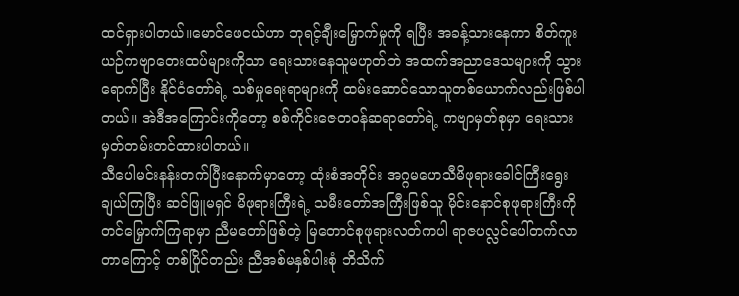ထင်ရှားပါတယ်။မောင်ဖေငယ်ဟာ ဘုရင့်ချီးမြှောက်မှုကို ရပြီး အခန့်သားနေကာ စိတ်ကူးယဉ်ကဗျာတေးထပ်များကိုသာ ရေးသားနေသူမဟုတ်ဘဲ အထက်အညာဒေသများကို သွားရောက်ပြီး နိုင်ငံတော်ရဲ့ သစ်မှုရေးရာများကို ထမ်းဆောင်သောသူတစ်ယောက်လည်းဖြစ်ပါတယ်။ အဲဒီအကြောင်းကိုတော့ စစ်ကိုင်းဇေတဝန်ဆရာတော်ရဲ့ ကဗျာမှတ်စုမှာ ရေးသားမှတ်တမ်းတင်ထားပါတယ်။
သီပေါမင်းနန်းတက်ပြီးနောက်မှာတော့ ထုံးစံအတိုင်း အဂ္ဂမဟေသီမိဖုရားခေါင်ကြီးရွေးချယ်ကြပြီး ဆင်ဖြူမရှင် မိဖုရားကြီးရဲ့ သမီးတော်အကြီးဖြစ်သူ မိုင်းနောင်စုဖုရားကြီးကို တင်မြှောက်ကြရာမှာ ညီမတော်ဖြစ်တဲ့ မြတောင်စုဖုရားလတ်ကပါ ရာဇပလ္လင်ပေါ်တက်လာတာကြောင့် တစ်ပြိုင်တည်း ညီအစ်မနှစ်ပါးစုံ ဘိသိက်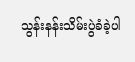သွန်းနန်းသိမ်းပွဲခံခဲ့ပါ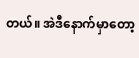တယ်။ အဲဒီနောက်မှာ‌တော့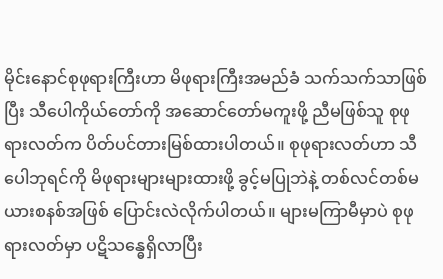မိုင်းနောင်စုဖုရားကြီးဟာ မိဖုရားကြီးအမည်ခံ သက်သက်သာဖြစ်ပြီး သီပေါကိုယ်တော်ကို အဆောင်တော်မကူးဖို့ ညီမဖြစ်သူ စုဖုရားလတ်က ပိတ်ပင်တားမြစ်ထားပါတယ်။ စုဖုရားလတ်ဟာ သီပေါဘုရင်ကို မိဖုရားများများထားဖို့ ခွင့်မပြုဘဲနဲ့ တစ်လင်တစ်မယားစနစ်အဖြစ် ပြောင်းလဲလိုက်ပါတယ်။ များမကြာမီမှာပဲ စုဖုရားလတ်မှာ ပဋိသန္ဓေရှိလာပြီး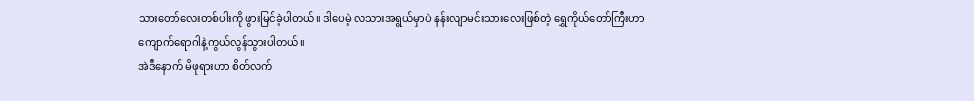သားတော်လေးတစ်ပါးကို ဖွားမြင်ခဲ့ပါတယ်။ ဒါပေမဲ့ လသားအရွယ်မှာပဲ နန်းလျာမင်းသားလေးဖြစ်တဲ့ ရွှေကိုယ်တော်ကြီးဟာ ကျောက်ရောဂါနဲ့ကွယ်လွန်သွားပါတယ်။
အဲဒီနောက် မိဖုရားဟာ စိတ်လက်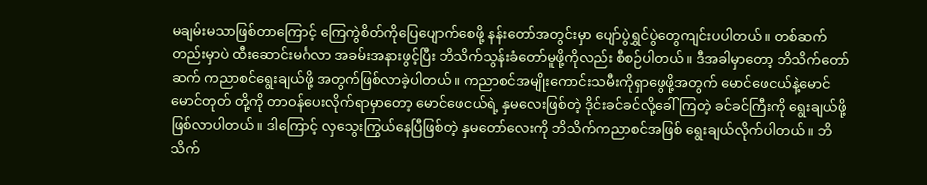မချမ်းမသာဖြစ်တာကြောင့် ကြေကွဲစိတ်ကိုပြေပျောက်စေဖို့ နန်းတော်အတွင်းမှာ ပျော်ပွဲရွှင်ပွဲတွေကျင်းပပါတယ်။ တစ်ဆက်တည်းမှာပဲ ထီးဆောင်းမင်္ဂလာ အခမ်းအနားဖွင့်ပြီး ဘိသိက်သွန်းခံတော်မူဖို့ကိုလည်း စီစဉ်ပါတယ်။ ဒီအခါမှာတော့ ဘိသိက်တော်ဆက် ကညာစင်ရွေးချယ်ဖို့ အတွက်ဖြစ်လာခဲ့ပါတယ်။ ကညာစင်အမျိုးကောင်းသမီးကိုရှာဖွေဖို့အတွက် မောင်ဖေငယ်နဲ့မောင်မောင်တုတ် တို့ကို တာဝန်ပေးလိုက်ရာမှာတော့ မောင်ဖေငယ်ရဲ့ နှမလေးဖြစ်တဲ့ ဒိုင်းခင်ခင်လို့ခေါ်ကြတဲ့ ခင်ခင်ကြီးကို ရွေးချယ်ဖို့ဖြစ်လာပါတယ်။ ဒါကြောင့် လှသွေးကြွယ်နေပြီဖြစ်တဲ့ နှမတော်လေးကို ဘိသိက်ကညာစင်အဖြစ် ရွေးချယ်လိုက်ပါတယ်။ ဘိသိက်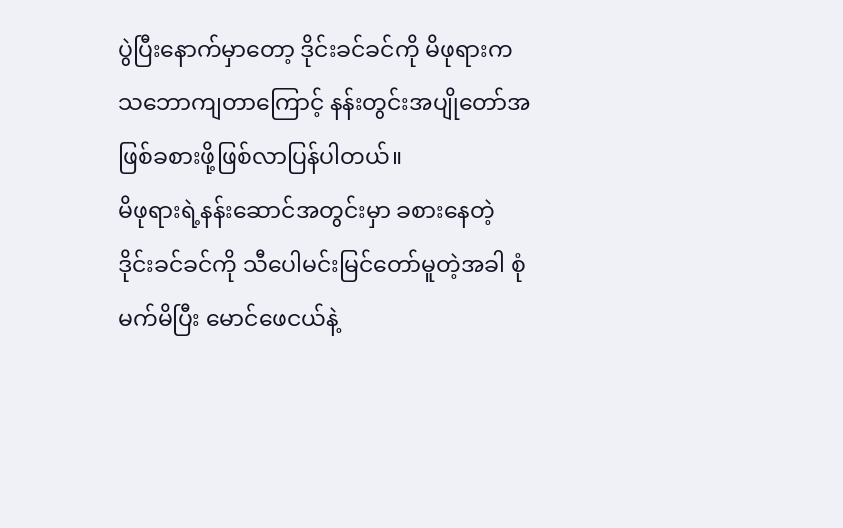ပွဲပြီးနောက်မှာတော့ ဒိုင်းခင်ခင်ကို မိဖုရားကသဘောကျတာကြောင့် နန်းတွင်းအပျိုတော်အဖြစ်ခစားဖို့ဖြစ်လာပြန်ပါတယ်။
မိဖုရားရဲ့နန်းဆောင်အတွင်းမှာ ခစားနေတဲ့ ဒိုင်းခင်ခင်ကို သီပေါမင်းမြင်တော်မူတဲ့အခါ စုံမက်မိပြီး မောင်ဖေငယ်နဲ့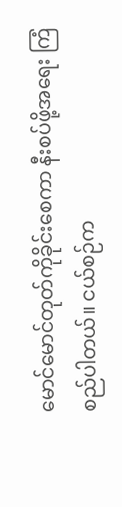မောင်မောင်တုတ်ကိုခိုင်းစေကာ နီးစပ်ဖို့အရေး ကြံစည်ပါတယ်။ ငယ်စဉ်က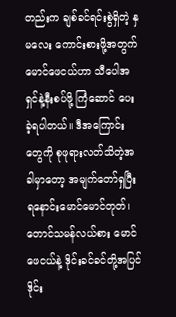တည်းက ချစ်ခင်ရင်းစွဲရှိတဲ့ နှမလေး ကောင်းစားဖို့အတွက် မောင်ဖေငယ်ဟာ သီပေါအရှင်နဲ့နီးစပ်ဖို့ ကြံဆောင် ပေးခဲ့ရပါတယ်။ ဒီအကြောင်းတွေကို စုဖုရားလတ်သိတဲ့အခါမှာတော့ အမျက်တော်ရှပြီး ရနောင်းမောင်မောင်တုတ်၊ တောင်သမန်လယ်စား မောင်ဖေငယ်နဲ့ ဒိုင်းခင်ခင်တို့အပြင် ဒိုင်း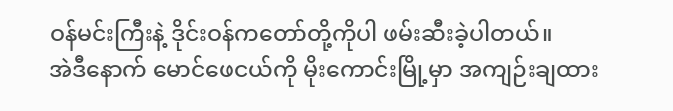ဝန်မင်းကြီးနဲ့ ဒိုင်းဝန်ကတော်တို့ကိုပါ ဖမ်းဆီးခဲ့ပါတယ်။
အဲဒီနောက် မောင်ဖေငယ်ကို မိုးကောင်းမြို့မှာ အကျဉ်းချထား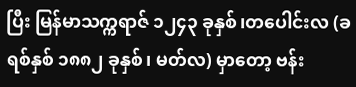ပြီး မြန်မာသက္ကရာဇ် ၁၂၄၃ ခုနှစ်၊တပေါင်းလ (ခရစ်နှစ် ၁၈၈၂ ခုနှစ်၊ မတ်လ) မှာတော့ ဗန်း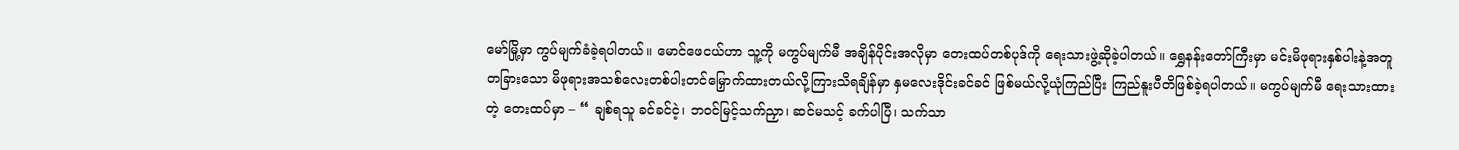မော်မြို့မှာ ကွပ်မျက်ခံခဲ့ရပါတယ်။ မောင်ဖေငယ်ဟာ သူ့ကို မကွပ်မျက်မီ အချိန်ပိုင်းအလိုမှာ တေးထပ်တစ်ပုဒ်ကို ရေးသားဖွဲ့ဆိုခဲ့ပါတယ်။ ရွှေနန်းတော်ကြီးမှာ မင်းမိဖုရားနှစ်ပါးနဲ့အတူ တခြားသော မိဖုရားအသစ်လေးတစ်ပါးတင်မြှောက်ထားတယ်လို့ကြားသိရချိန်မှာ နှမလေးဒိုင်းခင်ခင် ဖြစ်မယ်လို့ယုံကြည်ပြီး ကြည်နူးပီတိဖြစ်ခဲ့ရပါတယ်။ မကွပ်မျက်မီ ရေးသားထားတဲ့ တေးထပ်မှာ – “ ချစ်ရသူ ခင်ခင်ငဲ့၊ ဘဝင်မြင့်သက်ညှာ၊ ဆင်မသင့် ခက်ပါပြီ၊ သက်သာ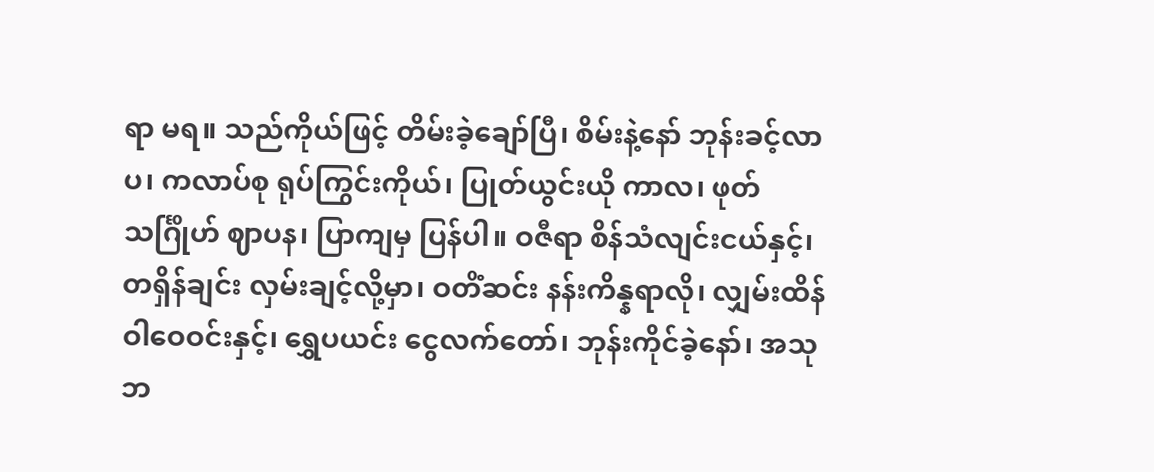ရာ မရ။ သည်ကိုယ်ဖြင့် တိမ်းခဲ့ချော်ပြီ၊ စိမ်းနဲ့နော် ဘုန်းခင့်လာပ၊ ကလာပ်စု ရုပ်ကြွင်းကိုယ်၊ ပြုတ်ယွင်းယို ကာလ၊ ဖုတ်သင်္ဂြိုဟ် ဈာပန၊ ပြာကျမှ ပြန်ပါ။ ဝဇီရာ စိန်သံလျင်းငယ်နှင့်၊ တရှိန်ချင်း လှမ်းချင့်လို့မှာ၊ ဝတိံဆင်း နန်းကိန္နရာလို၊ လျှမ်းထိန်ဝါဝေဝင်းနှင့်၊ ရွှေပယင်း ငွေလက်တော်၊ ဘုန်းကိုင်ခဲ့နော်၊ အသုဘ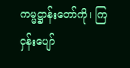ကမ္မဋ္ဌာန်းတော်ကို၊ ကြငှန်းပျော်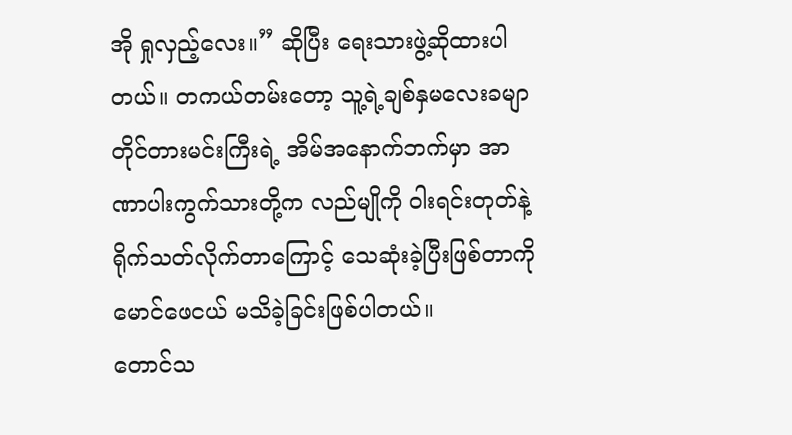အို ရှုလှည့်လေး။” ဆိုပြီး ရေးသားဖွဲ့ဆိုထားပါတယ်။ တကယ်တမ်းတော့ သူ့ရဲ့ချစ်နှမလေးခမျာ တိုင်တားမင်းကြီးရဲ့ အိမ်အနောက်ဘက်မှာ အာဏာပါးကွက်သားတို့က လည်မျိုကို ဝါးရင်းတုတ်နဲ့ ရိုက်သတ်လိုက်တာကြောင့် သေဆုံးခဲ့ပြီးဖြစ်တာကို မောင်ဖေငယ် မသိခဲ့ခြင်းဖြစ်ပါတယ်။
တောင်သ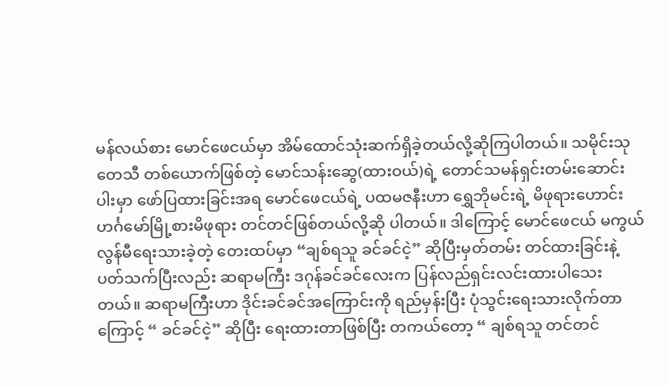မန်လယ်စား မောင်ဖေငယ်မှာ အိမ်ထောင်သုံးဆက်ရှိခဲ့တယ်လို့ဆိုကြပါတယ်။ သမိုင်းသုတေသီ တစ်ယောက်ဖြစ်တဲ့ မောင်သန်းဆွေ(ထားဝယ်)ရဲ့ တောင်သမန်ရှင်းတမ်းဆောင်းပါးမှာ ဖော်ပြထားခြင်းအရ မောင်ဖေငယ်ရဲ့ ပထမဇနီးဟာ ရွှေဘိုမင်းရဲ့ မိဖုရားဟောင်း ဟင်္ဂမော်မြို့စားမိဖုရား တင်တင်ဖြစ်တယ်လို့ဆို ပါတယ်။ ဒါကြောင့် မောင်ဖေငယ် မကွယ်လွန်မီရေးသားခဲ့တဲ့ တေးထပ်မှာ “ချစ်ရသူ ခင်ခင်ငဲ့” ဆိုပြီးမှတ်တမ်း တင်ထားခြင်းနဲ့ ပတ်သက်ပြီးလည်း ဆရာမကြီး ဒဂုန်ခင်ခင်လေးက ပြန်လည်ရှင်းလင်းထားပါသေးတယ်။ ဆရာမကြီးဟာ ဒိုင်းခင်ခင်အကြောင်းကို ရည်မှန်းပြီး ပုံသွင်းရေးသားလိုက်တာကြောင့် “ ခင်ခင်ငဲ့” ဆိုပြီး ရေးထားတာဖြစ်ပြီး တကယ်‌တော့ “ ချစ်ရသူ တင်တင်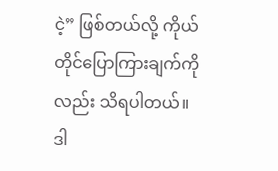ငဲ့” ဖြစ်တယ်လို့ ကိုယ်တိုင်ပြောကြားချက်ကိုလည်း သိရပါတယ်။ ဒါ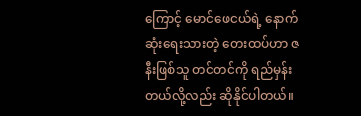ကြောင့် မောင်ဖေငယ်ရဲ့ နောက်ဆုံးရေးသားတဲ့ တေးထပ်ဟာ ဇနီးဖြစ်သူ တင်တင်ကို ရည်မှန်းတယ်လို့လည်း ဆိုနိုင်ပါတယ်။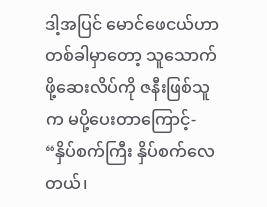ဒါ့အပြင် မောင်ဖေငယ်ဟာ တစ်ခါမှာတော့ သူသောက်ဖို့ဆေးလိပ်ကို ဇနီးဖြစ်သူက မပို့ပေးတာကြောင့်- “နှိပ်စက်ကြီး နှိပ်စက်လေတယ်၊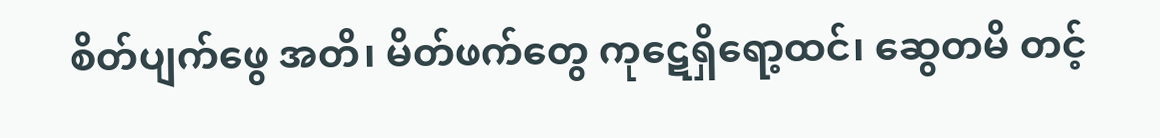စိတ်ပျက်ဖွေ အတိ၊ မိတ်ဖက်တွေ ကုဋေရှိရော့ထင်၊ ဆွေတမိ တင့်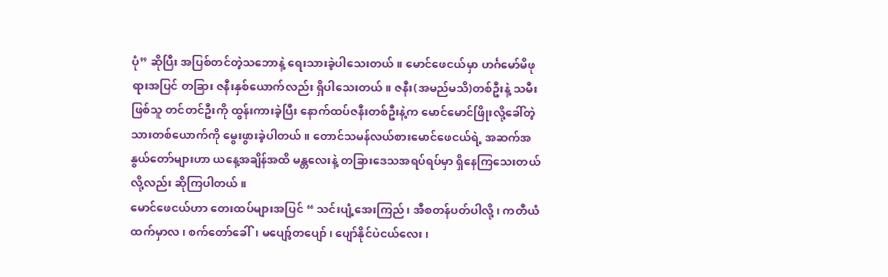ပုံ” ဆိုပြီး အပြစ်တင်တဲ့သဘောနဲ့ ရေးသားခဲ့ပါသေးတယ်။ မောင်ဖေငယ်မှာ ဟင်္ဂမော်မိဖုရားအပြင် တခြား ဇနီးနှစ်ယောက်လည်း ရှိပါသေးတယ်။ ဇနီး(အမည်မသိ)တစ်ဦးနဲ့ သမီးဖြစ်သူ တင်တင်ဦးကို ထွန်းကားခဲ့ပြီး နောက်ထပ်ဇနီးတစ်ဦးနဲ့က မောင်မောင်ဖြိုးလို့ခေါ်တဲ့ သားတစ်ယောက်ကို မွေးဖွားခဲ့ပါတယ်။ တောင်သမန်လယ်စားမောင်ဖေငယ်ရဲ့ အဆက်အနွယ်တော်များဟာ ယနေ့အချိန်အထိ မန္တလေးနဲ့ တခြားဒေသအရပ်ရပ်မှာ ရှိနေကြသေးတယ်လို့လည်း ဆိုကြပါတယ်။
မောင်ဖေငယ်ဟာ တေးထပ်များအပြင် “ သင်းပျံ့အေးကြည်၊ အီစတန်ပတ်ပါလို့၊ ကတီယံထက်မှာလ၊ စက်တော်ခေါ်၊ မပျော့်တပျော်၊ ပျော်နိုင်ပဲငယ်လေး၊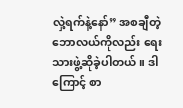လှဲ့ရက်နဲ့နော်” အစချီတဲ့ ဘောလယ်ကိုလည်း ရေးသားဖွဲ့ဆိုခဲ့ပါတယ်။ ဒါကြောင့် စာ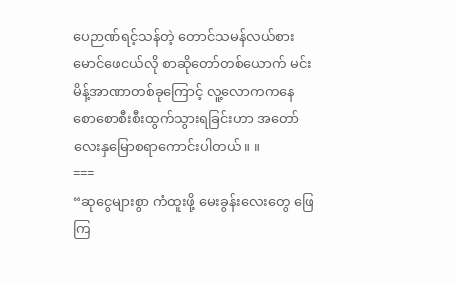ပေဉာဏ်ရင့်သန်တဲ့ တောင်သမန်လယ်စား မောင်ဖေငယ်လို စာဆိုတော်တစ်ယောက် မင်းမိန့်အာဏာတစ်ခုကြောင့် လူ့လောကကနေ စောစောစီးစီးထွက်သွားရခြင်းဟာ အတော်လေးနှမြောစရာကောင်းပါတယ်။ ။
===
“ဆုငွေများစွာ ကံထူးဖို့ မေးခွန်းလေးတွေ ဖြေကြ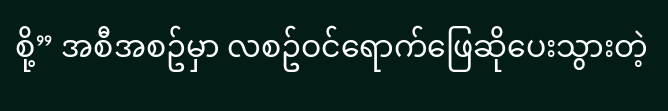စို့” အစီအစဥ်မှာ လစဥ်ဝင်ရောက်ဖြေဆိုပေးသွားတဲ့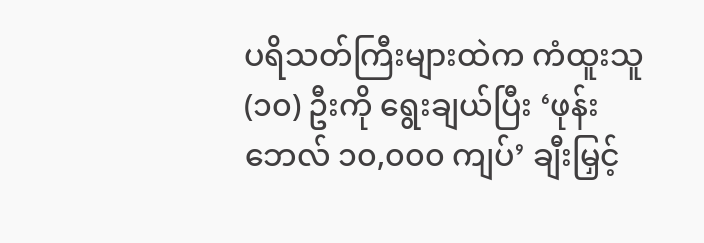ပရိသတ်ကြီးများထဲက ကံထူးသူ (၁၀) ဦးကို ရွေးချယ်ပြီး ‘ဖုန်းဘေလ် ၁၀,၀၀၀ ကျပ်’ ချီးမြှင့်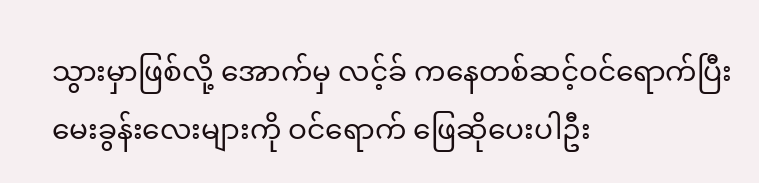သွားမှာဖြစ်လို့ အောက်မှ လင့်ခ် ကနေတစ်ဆင့်ဝင်ရောက်ပြီး မေးခွန်းလေးများကို ဝင်ရောက် ဖြေဆိုပေးပါဦး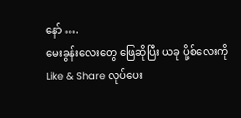နော် ….
မေးခွန်းလေးတွေ ဖြေဆိုပြီး ယခု ပို့စ်လေးကို Like & Share လုပ်ပေး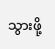သွားဖို့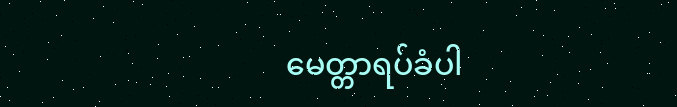မေတ္တာရပ်ခံပါ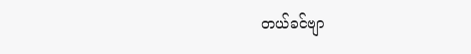တယ်ခင်ဗျာ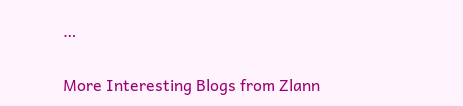…

More Interesting Blogs from Zlann